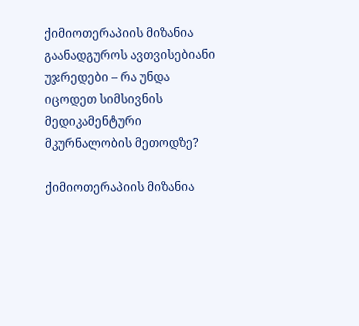ქიმიოთერაპიის მიზანია გაანადგუროს ავთვისებიანი უჯრედები – რა უნდა იცოდეთ სიმსივნის მედიკამენტური მკურნალობის მეთოდზე?

ქიმიოთერაპიის მიზანია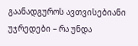გაანადგუროს ავთვისებიანი უჯრედები – რა უნდა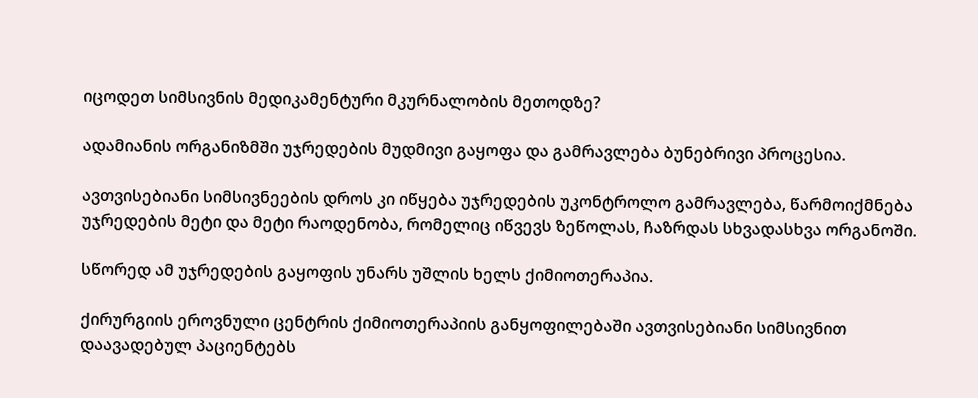იცოდეთ სიმსივნის მედიკამენტური მკურნალობის მეთოდზე?

ადამიანის ორგანიზმში უჯრედების მუდმივი გაყოფა და გამრავლება ბუნებრივი პროცესია.

ავთვისებიანი სიმსივნეების დროს კი იწყება უჯრედების უკონტროლო გამრავლება, წარმოიქმნება უჯრედების მეტი და მეტი რაოდენობა, რომელიც იწვევს ზეწოლას, ჩაზრდას სხვადასხვა ორგანოში.

სწორედ ამ უჯრედების გაყოფის უნარს უშლის ხელს ქიმიოთერაპია.

ქირურგიის ეროვნული ცენტრის ქიმიოთერაპიის განყოფილებაში ავთვისებიანი სიმსივნით დაავადებულ პაციენტებს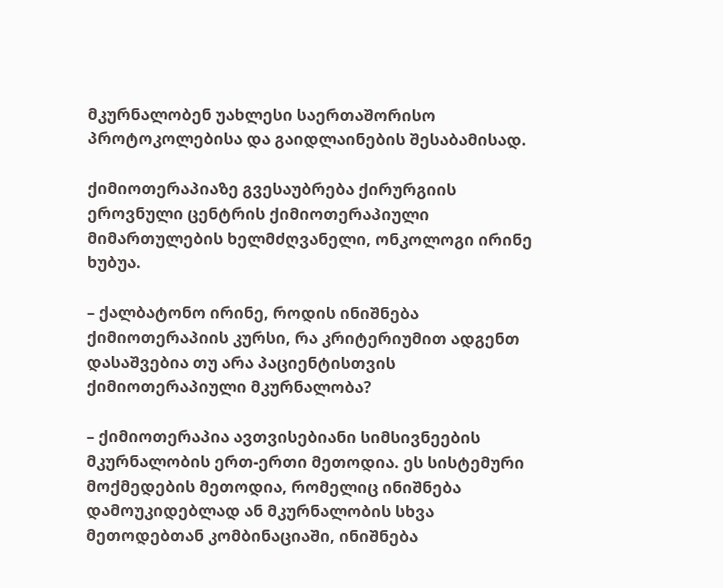მკურნალობენ უახლესი საერთაშორისო პროტოკოლებისა და გაიდლაინების შესაბამისად.

ქიმიოთერაპიაზე გვესაუბრება ქირურგიის ეროვნული ცენტრის ქიმიოთერაპიული მიმართულების ხელმძღვანელი, ონკოლოგი ირინე ხუბუა.

– ქალბატონო ირინე, როდის ინიშნება ქიმიოთერაპიის კურსი, რა კრიტერიუმით ადგენთ დასაშვებია თუ არა პაციენტისთვის ქიმიოთერაპიული მკურნალობა?

– ქიმიოთერაპია ავთვისებიანი სიმსივნეების მკურნალობის ერთ-ერთი მეთოდია. ეს სისტემური მოქმედების მეთოდია, რომელიც ინიშნება დამოუკიდებლად ან მკურნალობის სხვა მეთოდებთან კომბინაციაში, ინიშნება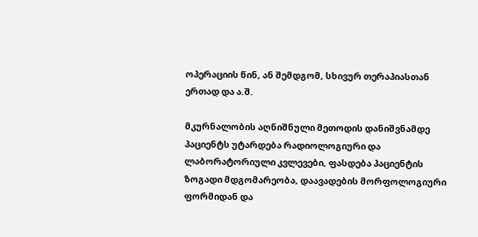ოპერაციის წინ, ან შემდგომ, სხივურ თერაპიასთან ერთად და ა.შ.

მკურნალობის აღნიშნული მეთოდის დანიშვნამდე პაციენტს უტარდება რადიოლოგიური და ლაბორატორიული კვლევები, ფასდება პაციენტის ზოგადი მდგომარეობა, დაავადების მორფოლოგიური ფორმიდან და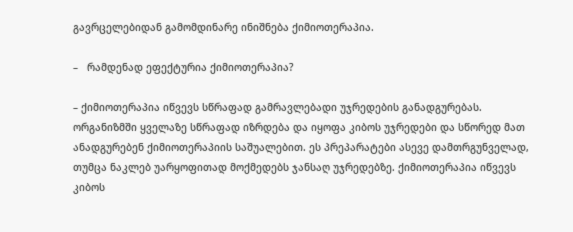გავრცელებიდან გამომდინარე ინიშნება ქიმიოთერაპია.

–   რამდენად ეფექტურია ქიმიოთერაპია?

– ქიმიოთერაპია იწვევს სწრაფად გამრავლებადი უჯრედების განადგურებას. ორგანიზმში ყველაზე სწრაფად იზრდება და იყოფა კიბოს უჯრედები და სწორედ მათ ანადგურებენ ქიმიოთერაპიის საშუალებით. ეს პრეპარატები ასევე დამთრგუნველად, თუმცა ნაკლებ უარყოფითად მოქმედებს ჯანსაღ უჯრედებზე. ქიმიოთერაპია იწვევს კიბოს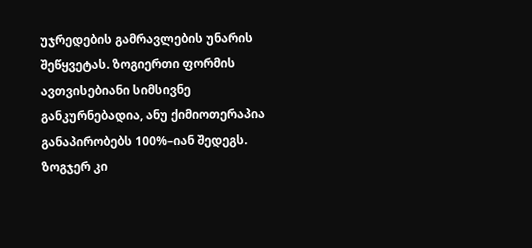უჯრედების გამრავლების უნარის შეწყვეტას. ზოგიერთი ფორმის ავთვისებიანი სიმსივნე განკურნებადია, ანუ ქიმიოთერაპია განაპირობებს 100%–იან შედეგს. ზოგჯერ კი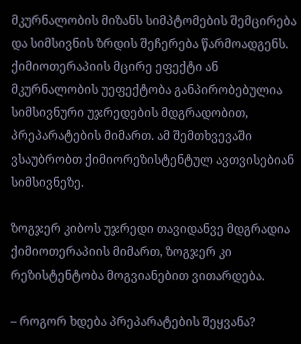მკურნალობის მიზანს სიმპტომების შემცირება და სიმსივნის ზრდის შეჩერება წარმოადგენს. ქიმიოთერაპიის მცირე ეფექტი ან მკურნალობის უეფექტობა განპირობებულია სიმსივნური უჯრედების მდგრადობით, პრეპარატების მიმართ. ამ შემთხვევაში ვსაუბრობთ ქიმიორეზისტენტულ ავთვისებიან სიმსივნეზე.

ზოგჯერ კიბოს უჯრედი თავიდანვე მდგრადია ქიმიოთერაპიის მიმართ, ზოგჯერ კი რეზისტენტობა მოგვიანებით ვითარდება.

– როგორ ხდება პრეპარატების შეყვანა?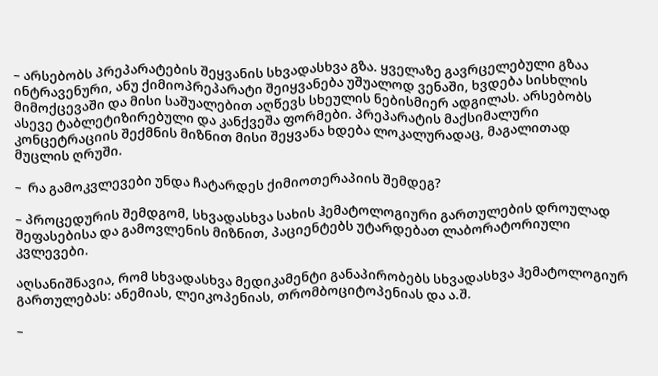– არსებობს პრეპარატების შეყვანის სხვადასხვა გზა. ყველაზე გავრცელებული გზაა ინტრავენური, ანუ ქიმიოპრეპარატი შეიყვანება უშუალოდ ვენაში, ხვდება სისხლის მიმოქცევაში და მისი საშუალებით აღწევს სხეულის ნებისმიერ ადგილას. არსებობს ასევე ტაბლეტიზირებული და კანქვეშა ფორმები. პრეპარატის მაქსიმალური კონცეტრაციის შექმნის მიზნით მისი შეყვანა ხდება ლოკალურადაც, მაგალითად მუცლის ღრუში.

–  რა გამოკვლევები უნდა ჩატარდეს ქიმიოთერაპიის შემდეგ?

– პროცედურის შემდგომ, სხვადასხვა სახის ჰემატოლოგიური გართულების დროულად შეფასებისა და გამოვლენის მიზნით, პაციენტებს უტარდებათ ლაბორატორიული კვლევები.

აღსანიშნავია, რომ სხვადასხვა მედიკამენტი განაპირობებს სხვადასხვა ჰემატოლოგიურ გართულებას: ანემიას, ლეიკოპენიას, თრომბოციტოპენიას და ა.შ.

–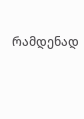რამდენად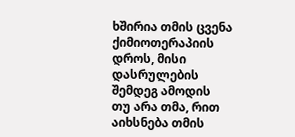ხშირია თმის ცვენა ქიმიოთერაპიის დროს, მისი დასრულების შემდეგ ამოდის თუ არა თმა, რით აიხსნება თმის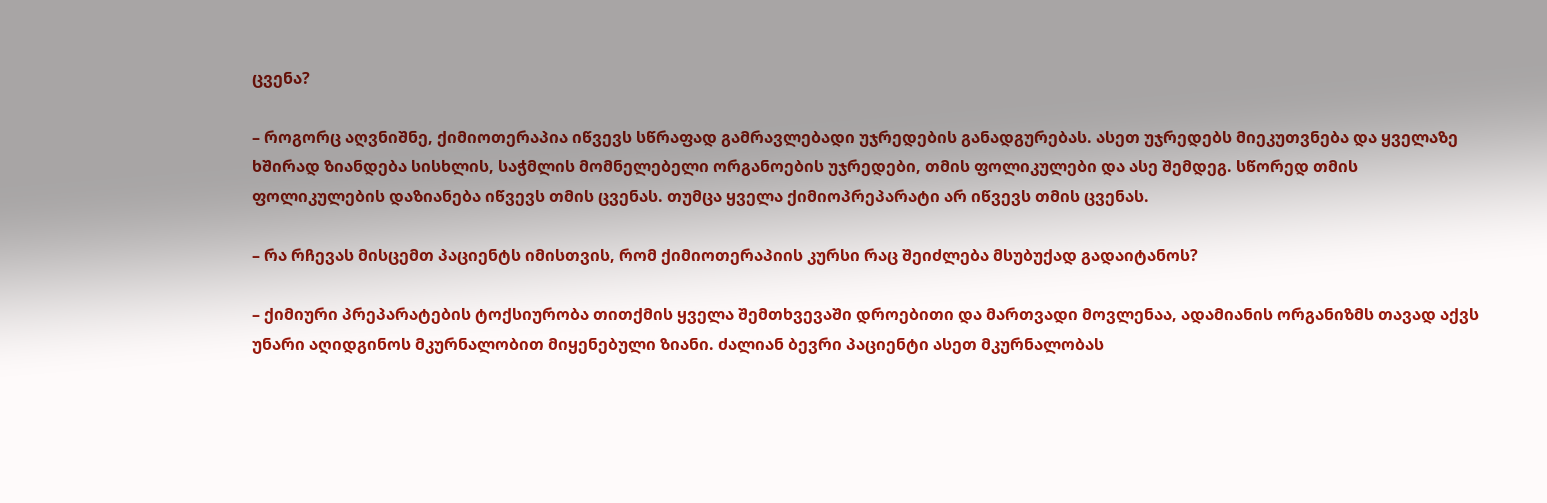ცვენა?

– როგორც აღვნიშნე, ქიმიოთერაპია იწვევს სწრაფად გამრავლებადი უჯრედების განადგურებას. ასეთ უჯრედებს მიეკუთვნება და ყველაზე ხშირად ზიანდება სისხლის, საჭმლის მომნელებელი ორგანოების უჯრედები, თმის ფოლიკულები და ასე შემდეგ. სწორედ თმის ფოლიკულების დაზიანება იწვევს თმის ცვენას. თუმცა ყველა ქიმიოპრეპარატი არ იწვევს თმის ცვენას.

– რა რჩევას მისცემთ პაციენტს იმისთვის, რომ ქიმიოთერაპიის კურსი რაც შეიძლება მსუბუქად გადაიტანოს?

– ქიმიური პრეპარატების ტოქსიურობა თითქმის ყველა შემთხვევაში დროებითი და მართვადი მოვლენაა, ადამიანის ორგანიზმს თავად აქვს უნარი აღიდგინოს მკურნალობით მიყენებული ზიანი. ძალიან ბევრი პაციენტი ასეთ მკურნალობას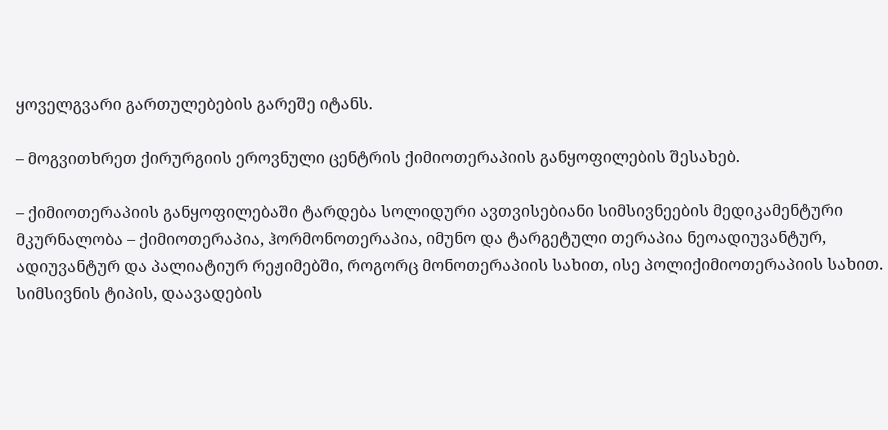ყოველგვარი გართულებების გარეშე იტანს.

– მოგვითხრეთ ქირურგიის ეროვნული ცენტრის ქიმიოთერაპიის განყოფილების შესახებ.

– ქიმიოთერაპიის განყოფილებაში ტარდება სოლიდური ავთვისებიანი სიმსივნეების მედიკამენტური მკურნალობა – ქიმიოთერაპია, ჰორმონოთერაპია, იმუნო და ტარგეტული თერაპია ნეოადიუვანტურ, ადიუვანტურ და პალიატიურ რეჟიმებში, როგორც მონოთერაპიის სახით, ისე პოლიქიმიოთერაპიის სახით. სიმსივნის ტიპის, დაავადების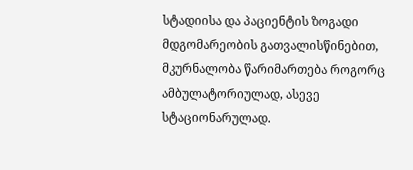სტადიისა და პაციენტის ზოგადი მდგომარეობის გათვალისწინებით, მკურნალობა წარიმართება როგორც ამბულატორიულად, ასევე სტაციონარულად.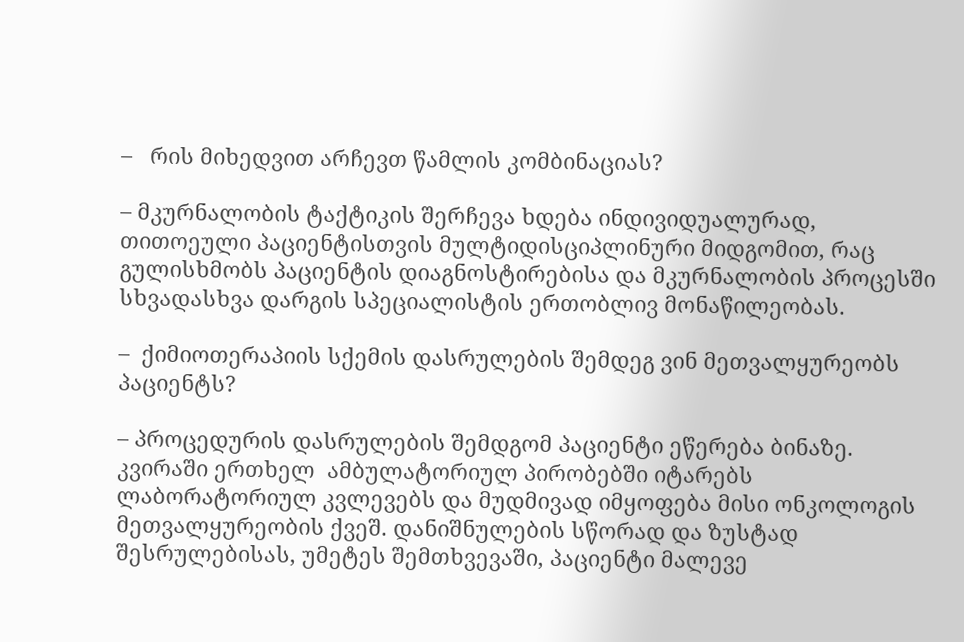–   რის მიხედვით არჩევთ წამლის კომბინაციას?

– მკურნალობის ტაქტიკის შერჩევა ხდება ინდივიდუალურად, თითოეული პაციენტისთვის მულტიდისციპლინური მიდგომით, რაც გულისხმობს პაციენტის დიაგნოსტირებისა და მკურნალობის პროცესში სხვადასხვა დარგის სპეციალისტის ერთობლივ მონაწილეობას.

–  ქიმიოთერაპიის სქემის დასრულების შემდეგ ვინ მეთვალყურეობს პაციენტს?

– პროცედურის დასრულების შემდგომ პაციენტი ეწერება ბინაზე.  კვირაში ერთხელ  ამბულატორიულ პირობებში იტარებს ლაბორატორიულ კვლევებს და მუდმივად იმყოფება მისი ონკოლოგის მეთვალყურეობის ქვეშ. დანიშნულების სწორად და ზუსტად შესრულებისას, უმეტეს შემთხვევაში, პაციენტი მალევე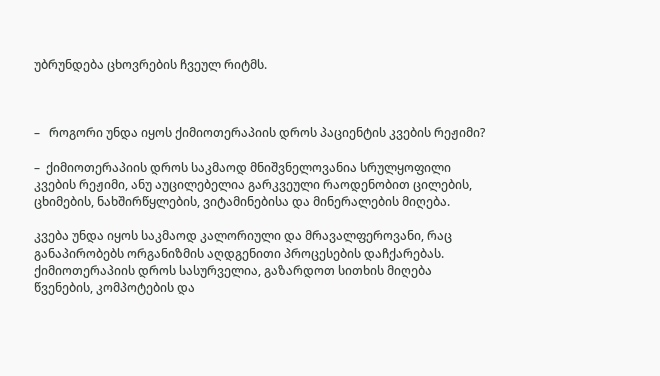უბრუნდება ცხოვრების ჩვეულ რიტმს.



–   როგორი უნდა იყოს ქიმიოთერაპიის დროს პაციენტის კვების რეჟიმი?

–  ქიმიოთერაპიის დროს საკმაოდ მნიშვნელოვანია სრულყოფილი კვების რეჟიმი, ანუ აუცილებელია გარკვეული რაოდენობით ცილების, ცხიმების, ნახშირწყლების, ვიტამინებისა და მინერალების მიღება.

კვება უნდა იყოს საკმაოდ კალორიული და მრავალფეროვანი, რაც განაპირობებს ორგანიზმის აღდგენითი პროცესების დაჩქარებას. ქიმიოთერაპიის დროს სასურველია, გაზარდოთ სითხის მიღება წვენების, კომპოტების და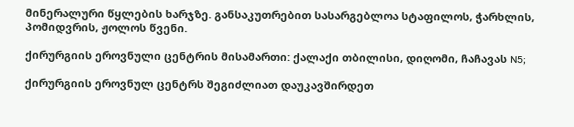მინერალური წყლების ხარჯზე. განსაკუთრებით სასარგებლოა სტაფილოს, ჭარხლის, პომიდვრის, ჟოლოს წვენი.

ქირურგიის ეროვნული ცენტრის მისამართი: ქალაქი თბილისი, დიღომი, ჩაჩავას N5;

ქირურგიის ეროვნულ ცენტრს შეგიძლიათ დაუკავშირდეთ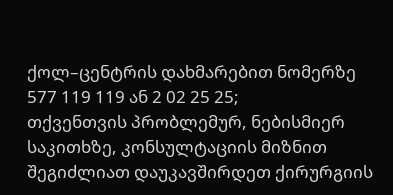ქოლ–ცენტრის დახმარებით ნომერზე 577 119 119 ან 2 02 25 25;
თქვენთვის პრობლემურ, ნებისმიერ საკითხზე, კონსულტაციის მიზნით შეგიძლიათ დაუკავშირდეთ ქირურგიის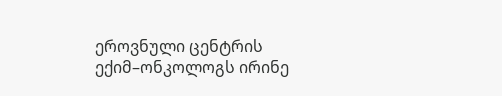ეროვნული ცენტრის ექიმ–ონკოლოგს ირინე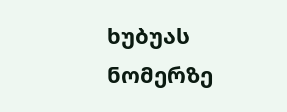ხუბუას ნომერზე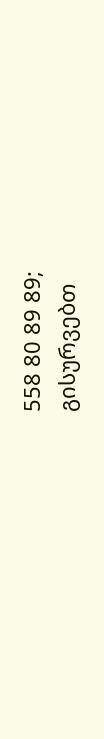558 80 89 89;
გისურვებთ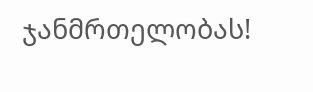ჯანმრთელობას!